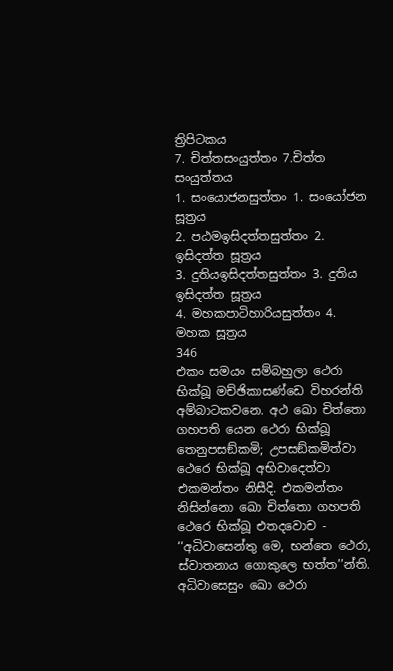ත්‍රිපිටකය
7. චිත්තසංයුත්තං 7.චිත්ත සංයුත්තය
1. සංයොජනසුත්තං 1. සංයෝජන සූත්‍රය
2. පඨමඉසිදත්තසුත්තං 2. ඉසිදත්ත සූත්‍රය
3. දුතියඉසිදත්තසුත්තං 3. දුතිය ඉසිදත්ත සූත්‍රය
4. මහකපාටිහාරියසුත්තං 4. මහක සූත්‍රය
346
එකං සමයං සම්බහුලා ථෙරා භික්ඛූ මච්ඡිකාසණ්ඩෙ විහරන්ති අම්බාටකවනෙ. අථ ඛො චිත්තො ගහපති යෙන ථෙරා භික්ඛූ තෙනුපසඞ්කමි; උපසඞ්කමිත්වා ථෙරෙ භික්ඛූ අභිවාදෙත්වා එකමන්තං නිසීදි. එකමන්තං නිසින්නො ඛො චිත්තො ගහපති ථෙරෙ භික්ඛූ එතදවොච - ‘‘අධිවාසෙන්තු මෙ, භන්තෙ ථෙරා, ස්වාතනාය ගොකුලෙ භත්ත’’න්ති. අධිවාසෙසුං ඛො ථෙරා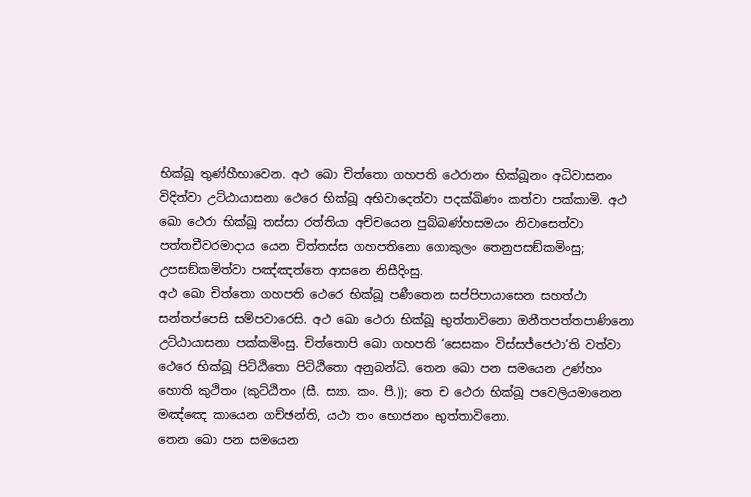භික්ඛූ තුණ්හීභාවෙන. අථ ඛො චිත්තො ගහපති ථෙරානං භික්ඛූනං අධිවාසනං විදිත්වා උට්ඨායාසනා ථෙරෙ භික්ඛූ අභිවාදෙත්වා පදක්ඛිණං කත්වා පක්කාමි. අථ ඛො ථෙරා භික්ඛූ තස්සා රත්තියා අච්චයෙන පුබ්බණ්හසමයං නිවාසෙත්වා පත්තචීවරමාදාය යෙන චිත්තස්ස ගහපතිනො ගොකුලං තෙනුපසඞ්කමිංසු; උපසඞ්කමිත්වා පඤ්ඤත්තෙ ආසනෙ නිසීදිංසු.
අථ ඛො චිත්තො ගහපති ථෙරෙ භික්ඛූ පණීතෙන සප්පිපායාසෙන සහත්ථා සන්තප්පෙසි සම්පවාරෙසි. අථ ඛො ථෙරා භික්ඛූ භුත්තාවිනො ඔනීතපත්තපාණිනො උට්ඨායාසනා පක්කමිංසු. චිත්තොපි ඛො ගහපති ‘සෙසකං විස්සජ්ජෙථා’ති වත්වා ථෙරෙ භික්ඛූ පිට්ඨිතො පිට්ඨිතො අනුබන්ධි. තෙන ඛො පන සමයෙන උණ්හං හොති කුථිතං (කුට්ඨිතං (සී. ස්‍යා. කං. පී.)); තෙ ච ථෙරා භික්ඛූ පවෙලියමානෙන මඤ්ඤෙ කායෙන ගච්ඡන්ති, යථා තං භොජනං භුත්තාවිනො.
තෙන ඛො පන සමයෙන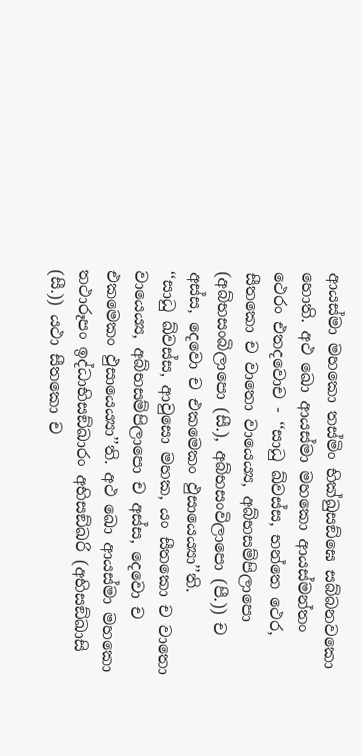ආයස්මා මහකො තස්මිං භික්ඛුසඞ්ඝෙ සබ්බනවකො හොති. අථ ඛො ආයස්මා මහකො ආයස්මන්තං ථෙරං එතදවොච - ‘‘සාධු ඛ්වස්ස, භන්තෙ ථෙර, සීතකො ච වාතො වායෙය්‍ය, අබ්භසම්පිලාපො (අබ්භසංබිලාපො (සී.), අබ්භසංවිලාපො (පී.)) ච අස්ස, දෙවො ච එකමෙකං ඵුසායෙය්‍යා’’ති.
‘‘සාධු ඛ්වස්ස, ආවුසො මහක, යං සීතකො ච වාතො වායෙය්‍ය, අබ්භසම්පිලාපො ච අස්ස, දෙවො ච එකමෙකං ඵුසායෙය්‍යා’’ති. අථ ඛො ආයස්මා මහකො තථාරූපං ඉද්ධාභිසඞ්ඛාරං අභිසඞ්ඛරි (අභිසඞ්ඛාසි (සී.)) යථා සීතකො ච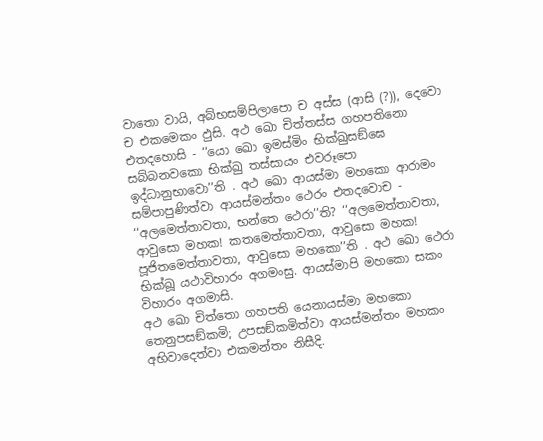වාතො වායි, අබ්භසම්පිලාපො ච අස්ස (ආසි (?)), දෙවො ච එකමෙකං ඵුසි. අථ ඛො චිත්තස්ස ගහපතිනො එතදහොසි - ‘‘යො ඛො ඉමස්මිං භික්ඛුසඞ්ඝෙ සබ්බනවකො භික්ඛු තස්සායං එවරූපො ඉද්ධානුභාවො’’ති . අථ ඛො ආයස්මා මහකො ආරාමං සම්පාපුණිත්වා ආයස්මන්තං ථෙරං එතදවොච - ‘‘අලමෙත්තාවතා, භන්තෙ ථෙරා’’ති? ‘‘අලමෙත්තාවතා, ආවුසො මහක! කතමෙත්තාවතා, ආවුසො මහක! පූජිතමෙත්තාවතා, ආවුසො මහකො’’ති . අථ ඛො ථෙරා භික්ඛූ යථාවිහාරං අගමංසු. ආයස්මාපි මහකො සකං විහාරං අගමාසි.
අථ ඛො චිත්තො ගහපති යෙනායස්මා මහකො තෙනුපසඞ්කමි; උපසඞ්කමිත්වා ආයස්මන්තං මහකං අභිවාදෙත්වා එකමන්තං නිසීදි.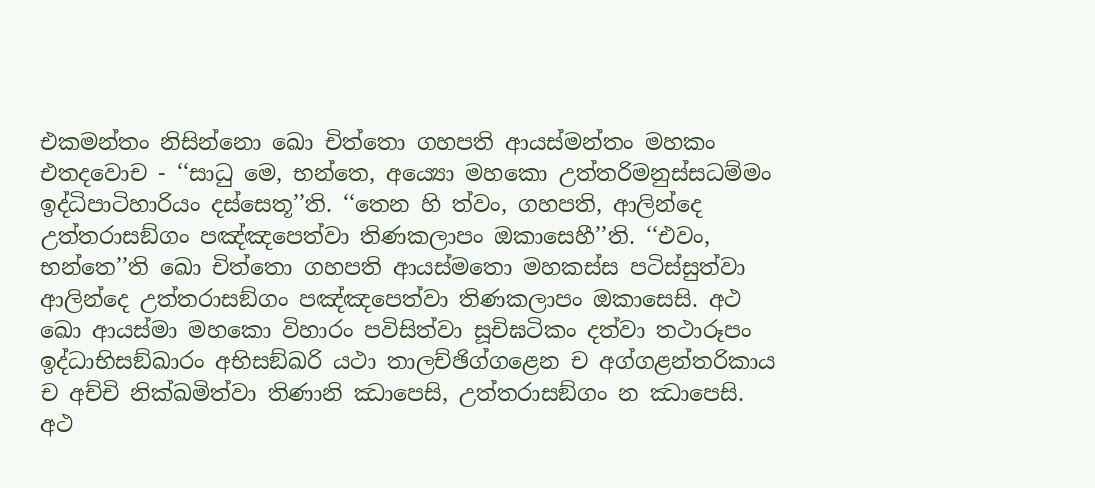එකමන්තං නිසින්නො ඛො චිත්තො ගහපති ආයස්මන්තං මහකං එතදවොච - ‘‘සාධු මෙ, භන්තෙ, අය්‍යො මහකො උත්තරිමනුස්සධම්මං ඉද්ධිපාටිහාරියං දස්සෙතූ’’ති. ‘‘තෙන හි ත්වං, ගහපති, ආලින්දෙ උත්තරාසඞ්ගං පඤ්ඤපෙත්වා තිණකලාපං ඔකාසෙහී’’ති. ‘‘එවං, භන්තෙ’’ති ඛො චිත්තො ගහපති ආයස්මතො මහකස්ස පටිස්සුත්වා ආලින්දෙ උත්තරාසඞ්ගං පඤ්ඤපෙත්වා තිණකලාපං ඔකාසෙසි. අථ ඛො ආයස්මා මහකො විහාරං පවිසිත්වා සූචිඝටිකං දත්වා තථාරූපං ඉද්ධාභිසඞ්ඛාරං අභිසඞ්ඛරි යථා තාලච්ඡිග්ගළෙන ච අග්ගළන්තරිකාය ච අච්චි නික්ඛමිත්වා තිණානි ඣාපෙසි, උත්තරාසඞ්ගං න ඣාපෙසි. අථ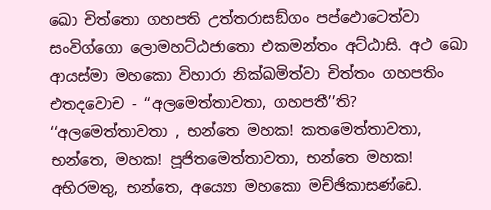ඛො චිත්තො ගහපති උත්තරාසඞ්ගං පප්ඵොටෙත්වා සංවිග්ගො ලොමහට්ඨජාතො එකමන්තං අට්ඨාසි. අථ ඛො ආයස්මා මහකො විහාරා නික්ඛමිත්වා චිත්තං ගහපතිං එතදවොච - ‘‘අලමෙත්තාවතා, ගහපතී’’ති?
‘‘අලමෙත්තාවතා , භන්තෙ මහක! කතමෙත්තාවතා, භන්තෙ, මහක! පූජිතමෙත්තාවතා, භන්තෙ මහක! අභිරමතු, භන්තෙ, අය්‍යො මහකො මච්ඡිකාසණ්ඩෙ.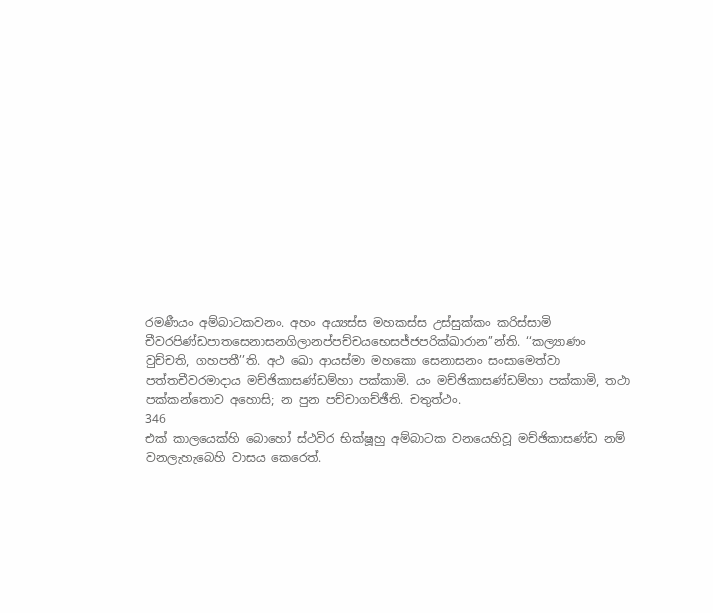රමණීයං අම්බාටකවනං. අහං අය්‍යස්ස මහකස්ස උස්සුක්කං කරිස්සාමි චීවරපිණ්ඩපාතසෙනාසනගිලානප්පච්චයභෙසජ්ජපරික්ඛාරාන’’න්ති. ‘‘කල්‍යාණං වුච්චති, ගහපතී’’ති. අථ ඛො ආයස්මා මහකො සෙනාසනං සංසාමෙත්වා පත්තචීවරමාදාය මච්ඡිකාසණ්ඩම්හා පක්කාමි. යං මච්ඡිකාසණ්ඩම්හා පක්කාමි, තථා පක්කන්තොව අහොසි; න පුන පච්චාගච්ඡීති. චතුත්ථං.
346
එක් කාලයෙක්හි බොහෝ ස්ථවිර භික්ෂූහු අම්බාටක වනයෙහිවූ මච්ඡිකාසණ්ඩ නම් වනලැහැබෙහි වාසය කෙරෙත්.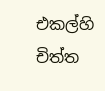එකල්හි චිත්ත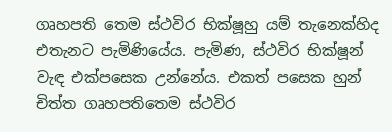ගෘහපති තෙම ස්ථවිර භික්ෂූහු යම් තැනෙක්හිද එතැනට පැමිණියේය. පැමිණ, ස්ථවිර භික්ෂූන් වැඳ එක්පසෙක උන්නේය. එකත් පසෙක හුන් චිත්ත ගෘහපතිතෙම ස්ථවිර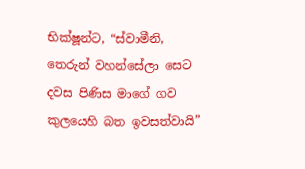භික්ෂූන්ට, “ස්වාමීනි, තෙරුන් වහන්සේලා සෙට දවස පිණිස මාගේ ගව කුලයෙහි බත ඉවසත්වායි”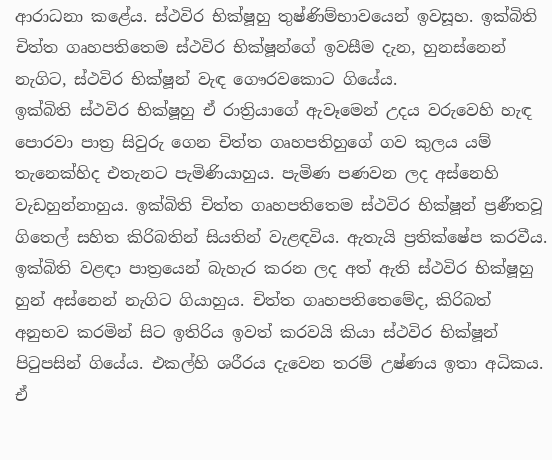ආරාධනා කළේය. ස්ථවිර භික්ෂූහු තුෂ්ණිම්භාවයෙන් ඉවසූහ. ඉක්බිති චිත්ත ගෘහපතිතෙම ස්ථවිර භික්ෂූන්ගේ ඉවසීම දැන, හුනස්නෙන් නැගිට, ස්ථවිර භික්ෂූන් වැඳ ගෞරවකොට ගියේය.
ඉක්බිති ස්ථවිර භික්ෂූහු ඒ රාත්‍රියාගේ ඇවෑමෙන් උදය වරුවෙහි හැඳ පොරවා පාත්‍ර සිවුරු ගෙන චිත්ත ගෘහපතිහුගේ ගව කුලය යම් තැනෙක්හිද එතැනට පැමිණියාහුය. පැමිණ පණවන ලද අස්නෙහි වැඩහුන්නාහුය. ඉක්බිති චිත්ත ගෘහපතිතෙම ස්ථවිර භික්ෂූන් ප්‍රණීතවූ ගිතෙල් සහිත කිරිබතින් සියතින් වැළඳවිය. ඇතැයි ප්‍රතික්ෂේප කරවීය. ඉක්බිති වළඳා පාත්‍රයෙන් බැහැර කරන ලද අත් ඇති ස්ථවිර භික්ෂූහු හුන් අස්නෙන් නැගිට ගියාහුය. චිත්ත ගෘහපතිතෙමේද, කිරිබත් අනුභව කරමින් සිට ඉතිරිය ඉවත් කරවයි කියා ස්ථවිර භික්ෂූන් පිටුපසින් ගියේය. එකල්හි ශරීරය දැවෙන තරම් උෂ්ණය ඉතා අධිකය. ඒ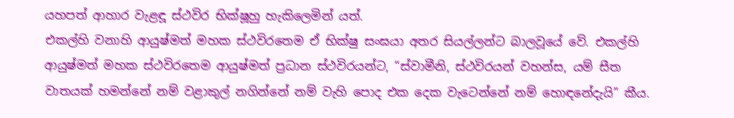යහපත් ආහාර වැළඳූ ස්ථවිර භික්ෂූහු හැකිලෙමින් යත්.
එකල්හි වනාහි ආයුෂ්මත් මහක ස්ථවිරතෙම ඒ භික්ෂු සංඝයා අතර සියල්ලන්ට බාලවූයේ වේ. එකල්හි ආයුෂ්මත් මහක ස්ථවිරතෙම ආයුෂ්මත් ප්‍රධාන ස්ථවිරයන්ට, “ස්වාමීනි, ස්ථවිරයන් වහන්ස, යම් සීත වාතයක් හමන්නේ නම් වළාකුල් නගින්නේ නම් වැහි පොද එක දෙක වැටෙන්නේ නම් හොඳනේදැයි” කීය.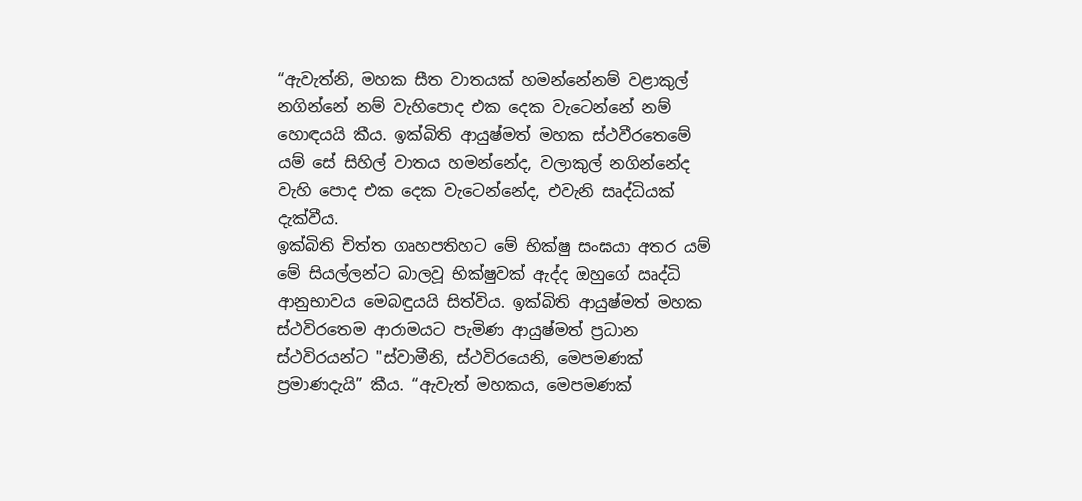“ඇවැත්නි, මහක සීත වාතයක් හමන්නේනම් වළාකුල් නගින්නේ නම් වැහිපොද එක දෙක වැටෙන්නේ නම් හොඳයයි කීය. ඉක්බිති ආයුෂ්මත් මහක ස්ථවීරතෙමේ යම් සේ සිහිල් වාතය හමන්නේද, වලාකුල් නගින්නේද වැහි පොද එක දෙක වැටෙන්නේද, එවැනි සෘද්ධියක් දැක්වීය.
ඉක්බිති චිත්ත ගෘහපතිහට මේ භික්ෂු සංඝයා අතර යම් මේ සියල්ලන්ට බාලවූ භික්ෂුවක් ඇද්ද ඔහුගේ ඍද්ධි ආනුභාවය මෙබඳුයයි සිත්විය. ඉක්බිති ආයුෂ්මත් මහක ස්ථවිරතෙම ආරාමයට පැමිණ ආයුෂ්මත් ප්‍රධාන ස්ථවිරයන්ට "ස්වාමීනි, ස්ථවිරයෙනි, මෙපමණක් ප්‍රමාණදැයි” කීය. “ඇවැත් මහකය, මෙපමණක්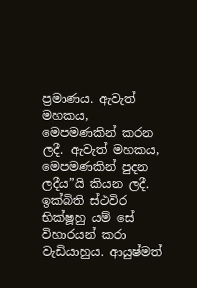ප්‍රමාණය. ඇවැත් මහකය, මෙපමණකින් කරන ලදී. ඇවැත් මහකය, මෙපමණකින් පුදන ලදීය”යි කියන ලදී. ඉක්බිති ස්ථවිර භික්ෂූහු යම් සේ විහාරයන් කරා වැඩියාහුය. ආයුෂ්මත්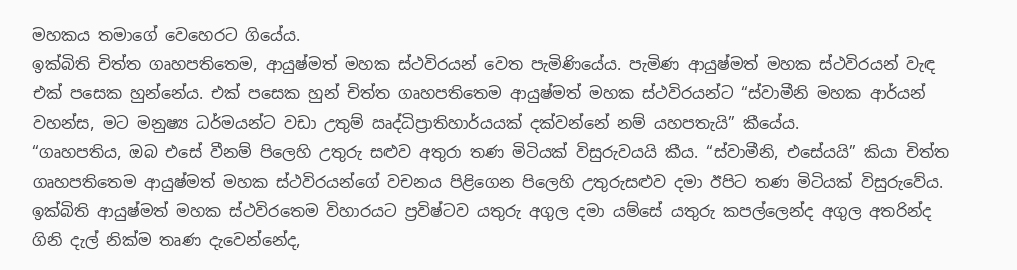මහකය තමාගේ වෙහෙරට ගියේය.
ඉක්බිති චිත්ත ගෘහපතිතෙම, ආයුෂ්මත් මහක ස්ථවිරයන් වෙත පැමිණියේය. පැමිණ ආයුෂ්මත් මහක ස්ථවිරයන් වැඳ එක් පසෙක හුන්නේය. එක් පසෙක හුන් චිත්ත ගෘහපතිතෙම ආයුෂ්මත් මහක ස්ථවිරයන්ට “ස්වාමීනි මහක ආර්යන් වහන්ස, මට මනුෂ්‍ය ධර්මයන්ට වඩා උතුම් ඍද්ධිප්‍රාතිහාර්යයක් දක්වන්නේ නම් යහපතැයි” කීයේය.
“ගෘහපතිය, ඔබ එසේ වීනම් පිලෙහි උතුරු සළුව අතුරා තණ මිටියක් විසුරුවයයි කීය. “ස්වාමීනි, එසේයයි” කියා චිත්ත ගෘහපතිතෙම ආයුෂ්මත් මහක ස්ථවිරයන්ගේ වචනය පිළිගෙන පිලෙහි උතුරුසළුව දමා ඊපිට තණ මිටියක් විසුරුවේය.
ඉක්බිති ආයුෂ්මත් මහක ස්ථවිරතෙම විහාරයට ප්‍රවිෂ්ටව යතුරු අගුල දමා යම්සේ යතුරු කපල්ලෙන්ද අගුල අතරින්ද ගිනි දැල් නික්ම තෘණ දැවෙන්නේද,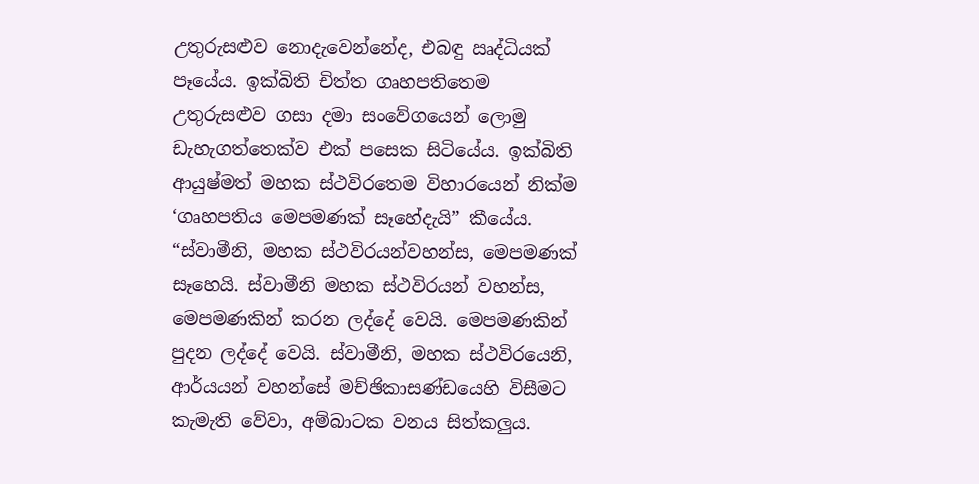උතුරුසළුව නොදැවෙන්නේද, එබඳු ඍද්ධියක් පෑයේය. ඉක්බිති චිත්ත ගෘහපතිතෙම උතුරුසළුව ගසා දමා සංවේගයෙන් ලොමු ඩැහැගත්තෙක්ව එක් පසෙක සිටියේය. ඉක්බිති ආයුෂ්මත් මහක ස්ථවිරතෙම විහාරයෙන් නික්ම ‘ගෘහපතිය මෙපමණක් සෑහේදැයි” කීයේය.
“ස්වාමීනි, මහක ස්ථවිරයන්වහන්ස, මෙපමණක් සෑහෙයි. ස්වාමීනි මහක ස්ථවිරයන් වහන්ස, මෙපමණකින් කරන ලද්දේ වෙයි. මෙපමණකින් පුදන ලද්දේ වෙයි. ස්වාමීනි, මහක ස්ථවිරයෙනි, ආර්යයන් වහන්සේ මච්ඡිකාසණ්ඩයෙහි විසීමට කැමැති වේවා, අම්බාටක වනය සිත්කලුය.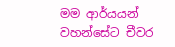මම ආර්යයන් වහන්සේට චීවර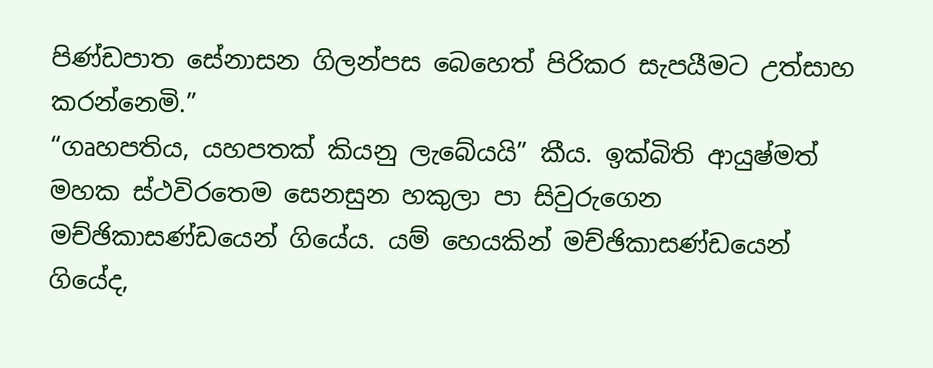පිණ්ඩපාත සේනාසන ගිලන්පස බෙහෙත් පිරිකර සැපයීමට උත්සාහ කරන්නෙමි.”
“ගෘහපතිය, යහපතක් කියනු ලැබේයයි” කීය. ඉක්බිති ආයුෂ්මත් මහක ස්ථවිරතෙම සෙනසුන හකුලා පා සිවුරුගෙන මච්ඡිකාසණ්ඩයෙන් ගියේය. යම් හෙයකින් මච්ඡිකාසණ්ඩයෙන් ගියේද,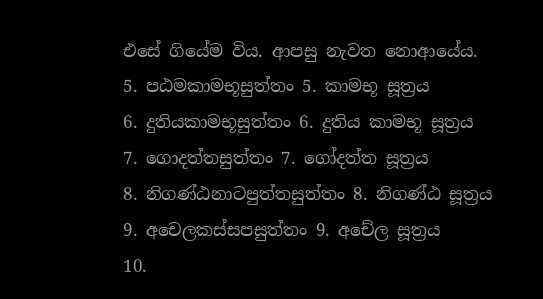එසේ ගියේම විය. ආපසු නැවත නොආයේය.
5. පඨමකාමභූසුත්තං 5. කාමභූ සූත්‍රය
6. දුතියකාමභූසුත්තං 6. දුතිය කාමභූ සූත්‍රය
7. ගොදත්තසුත්තං 7. ගෝදත්ත සූත්‍රය
8. නිගණ්ඨනාටපුත්තසුත්තං 8. නිගණ්ඨ සූත්‍රය
9. අචෙලකස්සපසුත්තං 9. අචේල සූත්‍රය
10.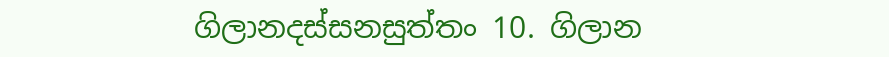ගිලානදස්සනසුත්තං 10. ගිලාන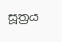සූත්‍රය